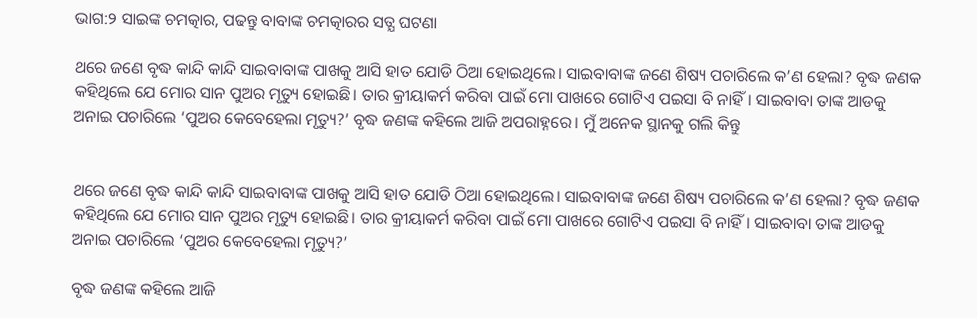ଭାଗ:୨ ସାଇଙ୍କ ଚମତ୍କାର, ପଢନ୍ତୁ ବାବାଙ୍କ ଚମତ୍କାରର ସତ୍ଯ ଘଟଣା

ଥରେ ଜଣେ ବୃଦ୍ଧ କାନ୍ଦି କାନ୍ଦି ସାଇବାବାଙ୍କ ପାଖକୁ ଆସି ହାତ ଯୋଡି ଠିଆ ହୋଇଥିଲେ। ସାଇବାବାଙ୍କ ଜଣେ ଶିଷ୍ୟ ପଚାରିଲେ କ’ଣ ହେଲା? ବୃଦ୍ଧ ଜଣକ କହିଥିଲେ ଯେ ମୋର ସାନ ପୁଅର ମୃତ୍ୟୁ ହୋଇଛି। ତାର କ୍ରୀୟାକର୍ମ କରିବା ପାଇଁ ମୋ ପାଖରେ ଗୋଟିଏ ପଇସା ବି ନାହିଁ। ସାଇବାବା ତାଙ୍କ ଆଡକୁ ଅନାଇ ପଚାରିଲେ ‘ପୁଅର କେବେହେଲା ମୃତ୍ୟୁ?’ ବୃଦ୍ଧ ଜଣଙ୍କ କହିଲେ ଆଜି ଅପରାହ୍ନରେ। ମୁଁ ଅନେକ ସ୍ଥାନକୁ ଗଲି କିନ୍ତୁ


ଥରେ ଜଣେ ବୃଦ୍ଧ କାନ୍ଦି କାନ୍ଦି ସାଇବାବାଙ୍କ ପାଖକୁ ଆସି ହାତ ଯୋଡି ଠିଆ ହୋଇଥିଲେ। ସାଇବାବାଙ୍କ ଜଣେ ଶିଷ୍ୟ ପଚାରିଲେ କ’ଣ ହେଲା? ବୃଦ୍ଧ ଜଣକ କହିଥିଲେ ଯେ ମୋର ସାନ ପୁଅର ମୃତ୍ୟୁ ହୋଇଛି। ତାର କ୍ରୀୟାକର୍ମ କରିବା ପାଇଁ ମୋ ପାଖରେ ଗୋଟିଏ ପଇସା ବି ନାହିଁ। ସାଇବାବା ତାଙ୍କ ଆଡକୁ ଅନାଇ ପଚାରିଲେ ‘ପୁଅର କେବେହେଲା ମୃତ୍ୟୁ?’

ବୃଦ୍ଧ ଜଣଙ୍କ କହିଲେ ଆଜି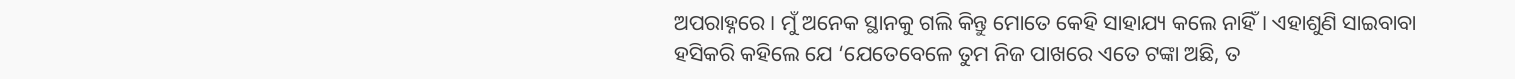ଅପରାହ୍ନରେ। ମୁଁ ଅନେକ ସ୍ଥାନକୁ ଗଲି କିନ୍ତୁ ମୋତେ କେହି ସାହାଯ୍ୟ କଲେ ନାହିଁ। ଏହାଶୁଣି ସାଇବାବା ହସିକରି କହିଲେ ଯେ ‘ଯେତେବେଳେ ତୁମ ନିଜ ପାଖରେ ଏତେ ଟଙ୍କା ଅଛି, ତ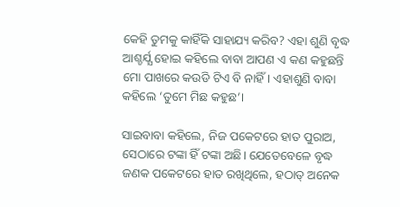କେହି ତୁମକୁ କାହିଁକି ସାହାଯ୍ୟ କରିବ? ଏହା ଶୁଣି ବୃଦ୍ଧ ଆଶ୍ଚର୍ଯ୍ଯ ହୋଇ କହିଲେ ବାବା ଆପଣ ଏ କଣ କହୁଛନ୍ତି ମୋ ପାଖରେ କଉଡି ଟିଏ ବି ନାହିଁ। ଏହାଶୁଣି ବାବା କହିଲେ ‘ତୁମେ ମିଛ କହୁଛ’।

ସାଇବାବା କହିଲେ, ନିଜ ପକେଟରେ ହାତ ପୁରାଅ, ସେଠାରେ ଟଙ୍କା ହିଁ ଟଙ୍କା ଅଛି। ଯେତେବେଳେ ବୃଦ୍ଧ ଜଣକ ପକେଟରେ ହାତ ରଖିଥିଲେ, ହଠାତ୍ ଅନେକ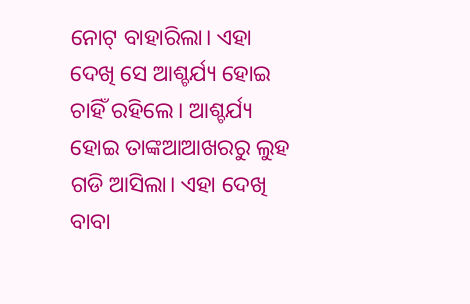ନୋଟ୍ ବାହାରିଲା। ଏହା ଦେଖି ସେ ଆଶ୍ଚର୍ଯ୍ୟ ହୋଇ ଚାହିଁ ରହିଲେ। ଆଶ୍ଚର୍ଯ୍ୟ ହୋଇ ତାଙ୍କଆଆଖରରୁ ଲୁହ ଗଡି ଆସିଲା। ଏହା ଦେଖି ବାବା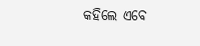କହିଲେ ଏବେ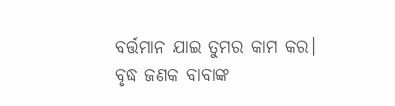ବର୍ତ୍ତମାନ ଯାଇ ତୁମର କାମ କର। ବୃଦ୍ଧ ଜଣକ ବାବାଙ୍କ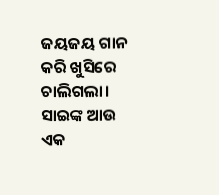ଜୟଜୟ ଗାନ କରି ଖୁସିରେ ଚାଲିଗଲା। ସାଇଙ୍କ ଆଉ ଏକ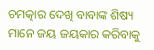ଚମତ୍କାର ଦେଖି ବାବାଙ୍କ ଶିଷ୍ୟ ମାନେ ଜୟ ଜୟକାର କରିବାକୁ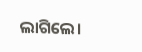ଲାଗିଲେ।